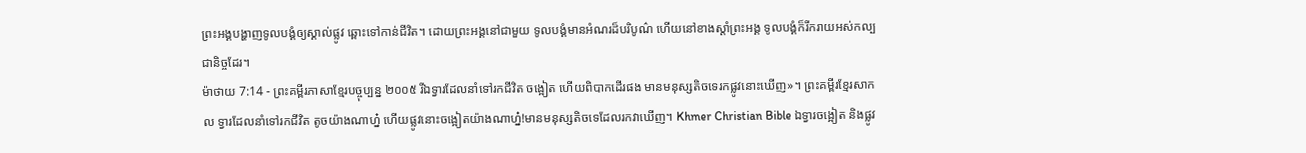ព្រះអង្គបង្ហាញទូលបង្គំឲ្យស្គាល់ផ្លូវ ឆ្ពោះទៅកាន់ជីវិត។ ដោយព្រះអង្គនៅជាមួយ ទូលបង្គំមានអំណរដ៏បរិបូណ៌ ហើយនៅខាងស្ដាំព្រះអង្គ ទូលបង្គំក៏រីករាយអស់កល្បជានិច្ចដែរ។
ម៉ាថាយ 7:14 - ព្រះគម្ពីរភាសាខ្មែរបច្ចុប្បន្ន ២០០៥ រីឯទ្វារដែលនាំទៅរកជីវិត ចង្អៀត ហើយពិបាកដើរផង មានមនុស្សតិចទេរកផ្លូវនោះឃើញ»។ ព្រះគម្ពីរខ្មែរសាកល ទ្វារដែលនាំទៅរកជីវិត តូចយ៉ាងណាហ្ន៎ ហើយផ្លូវនោះចង្អៀតយ៉ាងណាហ្ន៎!មានមនុស្សតិចទេដែលរកវាឃើញ។ Khmer Christian Bible ឯទ្វារចង្អៀត និងផ្លូវ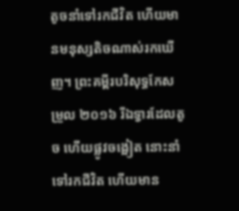តូចនាំទៅរកជីវិត ហើយមានមនុស្សតិចណាស់រកឃើញ។ ព្រះគម្ពីរបរិសុទ្ធកែសម្រួល ២០១៦ រីឯទ្វារដែលតូច ហើយផ្លូវចង្អៀត នោះនាំទៅរកជីវិត ហើយមាន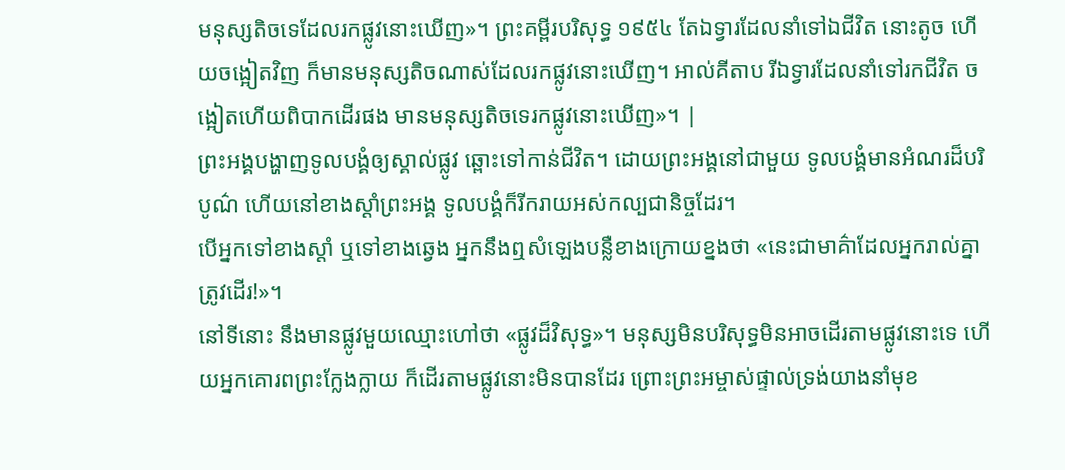មនុស្សតិចទេដែលរកផ្លូវនោះឃើញ»។ ព្រះគម្ពីរបរិសុទ្ធ ១៩៥៤ តែឯទ្វារដែលនាំទៅឯជីវិត នោះតូច ហើយចង្អៀតវិញ ក៏មានមនុស្សតិចណាស់ដែលរកផ្លូវនោះឃើញ។ អាល់គីតាប រីឯទ្វារដែលនាំទៅរកជីវិត ចង្អៀតហើយពិបាកដើរផង មានមនុស្សតិចទេរកផ្លូវនោះឃើញ»។ |
ព្រះអង្គបង្ហាញទូលបង្គំឲ្យស្គាល់ផ្លូវ ឆ្ពោះទៅកាន់ជីវិត។ ដោយព្រះអង្គនៅជាមួយ ទូលបង្គំមានអំណរដ៏បរិបូណ៌ ហើយនៅខាងស្ដាំព្រះអង្គ ទូលបង្គំក៏រីករាយអស់កល្បជានិច្ចដែរ។
បើអ្នកទៅខាងស្ដាំ ឬទៅខាងឆ្វេង អ្នកនឹងឮសំឡេងបន្លឺខាងក្រោយខ្នងថា «នេះជាមាគ៌ាដែលអ្នករាល់គ្នាត្រូវដើរ!»។
នៅទីនោះ នឹងមានផ្លូវមួយឈ្មោះហៅថា «ផ្លូវដ៏វិសុទ្ធ»។ មនុស្សមិនបរិសុទ្ធមិនអាចដើរតាមផ្លូវនោះទេ ហើយអ្នកគោរពព្រះក្លែងក្លាយ ក៏ដើរតាមផ្លូវនោះមិនបានដែរ ព្រោះព្រះអម្ចាស់ផ្ទាល់ទ្រង់យាងនាំមុខ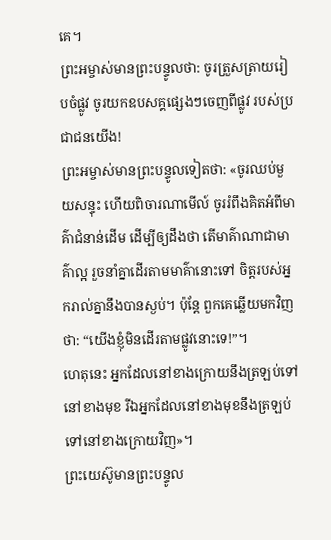គេ។
ព្រះអម្ចាស់មានព្រះបន្ទូលថា: ចូរត្រួសត្រាយរៀបចំផ្លូវ ចូរយកឧបសគ្គផ្សេងៗចេញពីផ្លូវ របស់ប្រជាជនយើង!
ព្រះអម្ចាស់មានព្រះបន្ទូលទៀតថា: «ចូរឈប់មួយសន្ទុះ ហើយពិចារណាមើល៍ ចូររំពឹងគិតអំពីមាគ៌ាជំនាន់ដើម ដើម្បីឲ្យដឹងថា តើមាគ៌ាណាជាមាគ៌ាល្អ រួចនាំគ្នាដើរតាមមាគ៌ានោះទៅ ចិត្តរបស់អ្នករាល់គ្នានឹងបានស្ងប់។ ប៉ុន្តែ ពួកគេឆ្លើយមកវិញថា: “យើងខ្ញុំមិនដើរតាមផ្លូវនោះទេ!”។
ហេតុនេះ អ្នកដែលនៅខាងក្រោយនឹងត្រឡប់ទៅនៅខាងមុខ រីឯអ្នកដែលនៅខាងមុខនឹងត្រឡប់ទៅនៅខាងក្រោយវិញ»។
ព្រះយេស៊ូមានព្រះបន្ទូល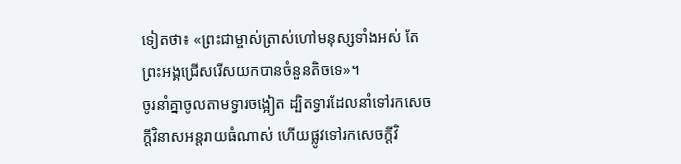ទៀតថា៖ «ព្រះជាម្ចាស់ត្រាស់ហៅមនុស្សទាំងអស់ តែព្រះអង្គជ្រើសរើសយកបានចំនួនតិចទេ»។
ចូរនាំគ្នាចូលតាមទ្វារចង្អៀត ដ្បិតទ្វារដែលនាំទៅរកសេចក្ដីវិនាសអន្តរាយធំណាស់ ហើយផ្លូវទៅរកសេចក្ដីវិ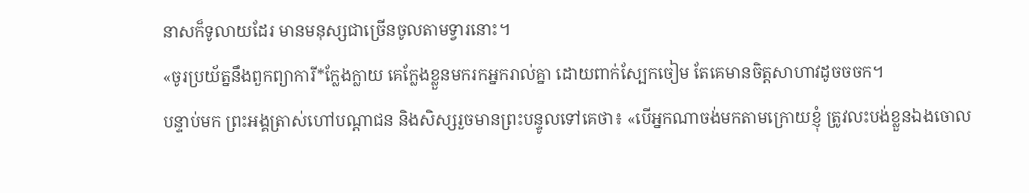នាសក៏ទូលាយដែរ មានមនុស្សជាច្រើនចូលតាមទ្វារនោះ។
«ចូរប្រយ័ត្ននឹងពួកព្យាការី*ក្លែងក្លាយ គេក្លែងខ្លួនមករកអ្នករាល់គ្នា ដោយពាក់ស្បែកចៀម តែគេមានចិត្តសាហាវដូចចចក។
បន្ទាប់មក ព្រះអង្គត្រាស់ហៅបណ្ដាជន និងសិស្សរួចមានព្រះបន្ទូលទៅគេថា៖ «បើអ្នកណាចង់មកតាមក្រោយខ្ញុំ ត្រូវលះបង់ខ្លួនឯងចោល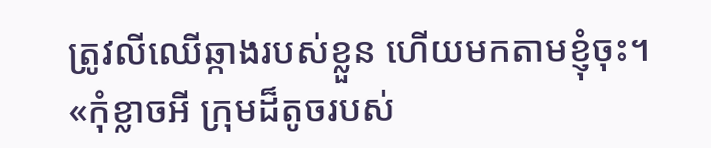ត្រូវលីឈើឆ្កាងរបស់ខ្លួន ហើយមកតាមខ្ញុំចុះ។
«កុំខ្លាចអី ក្រុមដ៏តូចរបស់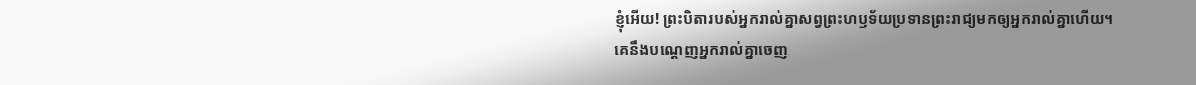ខ្ញុំអើយ! ព្រះបិតារបស់អ្នករាល់គ្នាសព្វព្រះហឫទ័យប្រទានព្រះរាជ្យមកឲ្យអ្នករាល់គ្នាហើយ។
គេនឹងបណ្ដេញអ្នករាល់គ្នាចេញ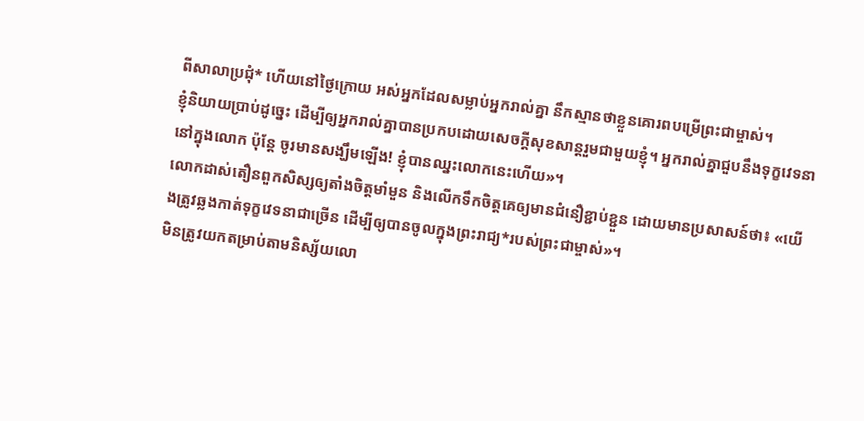ពីសាលាប្រជុំ* ហើយនៅថ្ងៃក្រោយ អស់អ្នកដែលសម្លាប់អ្នករាល់គ្នា នឹកស្មានថាខ្លួនគោរពបម្រើព្រះជាម្ចាស់។
ខ្ញុំនិយាយប្រាប់ដូច្នេះ ដើម្បីឲ្យអ្នករាល់គ្នាបានប្រកបដោយសេចក្ដីសុខសាន្តរួមជាមួយខ្ញុំ។ អ្នករាល់គ្នាជួបនឹងទុក្ខវេទនានៅក្នុងលោក ប៉ុន្តែ ចូរមានសង្ឃឹមឡើង! ខ្ញុំបានឈ្នះលោកនេះហើយ»។
លោកដាស់តឿនពួកសិស្សឲ្យតាំងចិត្តមាំមួន និងលើកទឹកចិត្តគេឲ្យមានជំនឿខ្ជាប់ខ្ជួន ដោយមានប្រសាសន៍ថា៖ «យើងត្រូវឆ្លងកាត់ទុក្ខវេទនាជាច្រើន ដើម្បីឲ្យបានចូលក្នុងព្រះរាជ្យ*របស់ព្រះជាម្ចាស់»។
មិនត្រូវយកតម្រាប់តាមនិស្ស័យលោ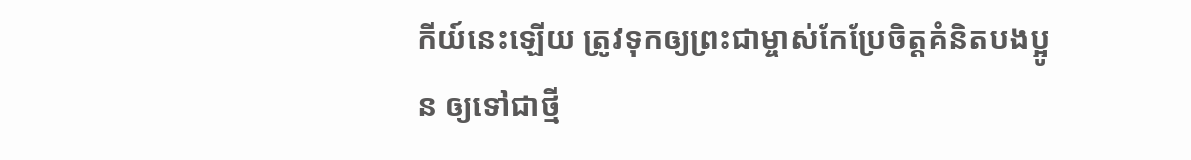កីយ៍នេះឡើយ ត្រូវទុកឲ្យព្រះជាម្ចាស់កែប្រែចិត្តគំនិតបងប្អូន ឲ្យទៅជាថ្មី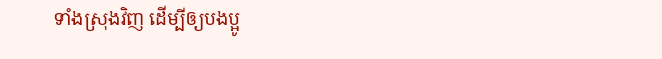ទាំងស្រុងវិញ ដើម្បីឲ្យបងប្អូ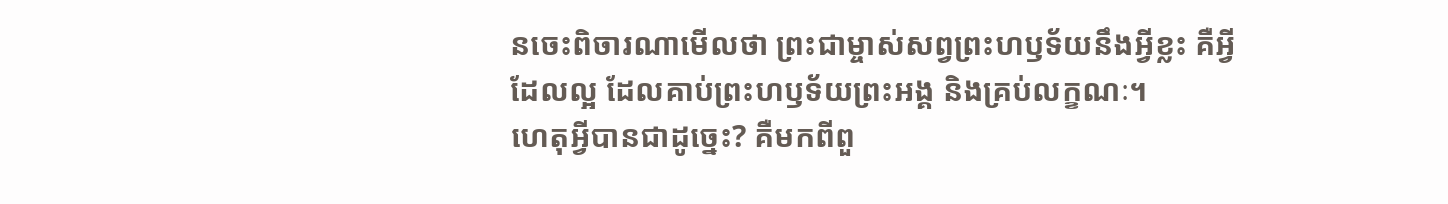នចេះពិចារណាមើលថា ព្រះជាម្ចាស់សព្វព្រះហឫទ័យនឹងអ្វីខ្លះ គឺអ្វីដែលល្អ ដែលគាប់ព្រះហឫទ័យព្រះអង្គ និងគ្រប់លក្ខណៈ។
ហេតុអ្វីបានជាដូច្នេះ? គឺមកពីពួ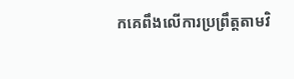កគេពឹងលើការប្រព្រឹត្តតាមវិ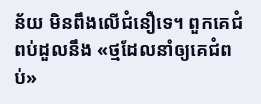ន័យ មិនពឹងលើជំនឿទេ។ ពួកគេជំពប់ដួលនឹង «ថ្មដែលនាំឲ្យគេជំពប់»